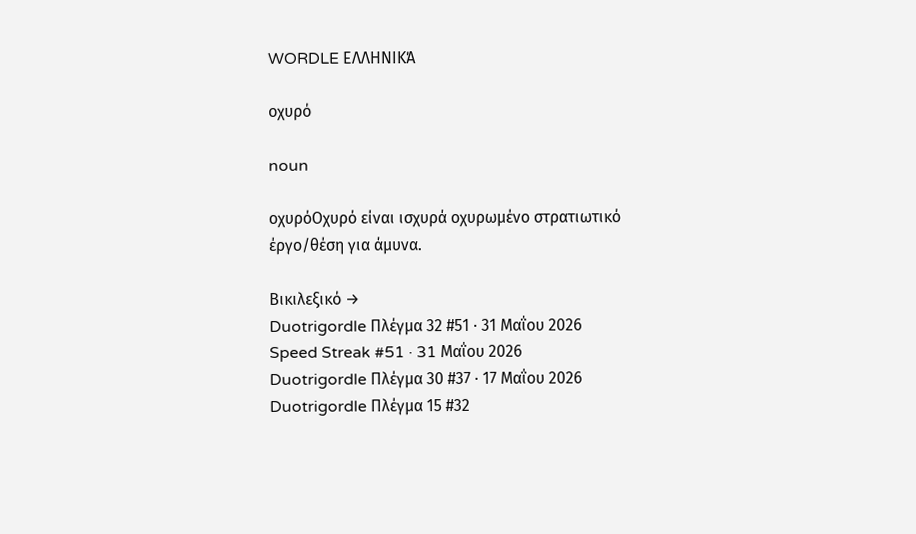WORDLE ΕΛΛΗΝΙΚΆ

οχυρό

noun

οχυρόΟχυρό είναι ισχυρά οχυρωμένο στρατιωτικό έργο/θέση για άμυνα.

Βικιλεξικό →
Duotrigordle Πλέγμα 32 #51 · 31 Μαΐου 2026
Speed Streak #51 · 31 Μαΐου 2026
Duotrigordle Πλέγμα 30 #37 · 17 Μαΐου 2026
Duotrigordle Πλέγμα 15 #32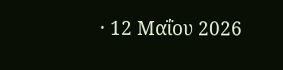· 12 Μαΐου 2026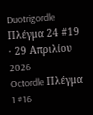Duotrigordle Πλέγμα 24 #19 · 29 Απριλίου 2026
Octordle Πλέγμα 1 #16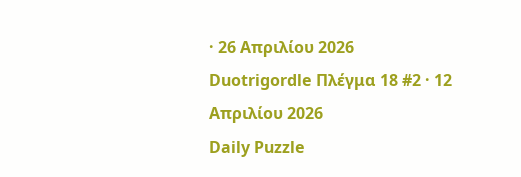· 26 Απριλίου 2026
Duotrigordle Πλέγμα 18 #2 · 12 Απριλίου 2026
Daily Puzzle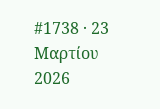#1738 · 23 Μαρτίου 2026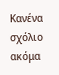Κανένα σχόλιο ακόμα